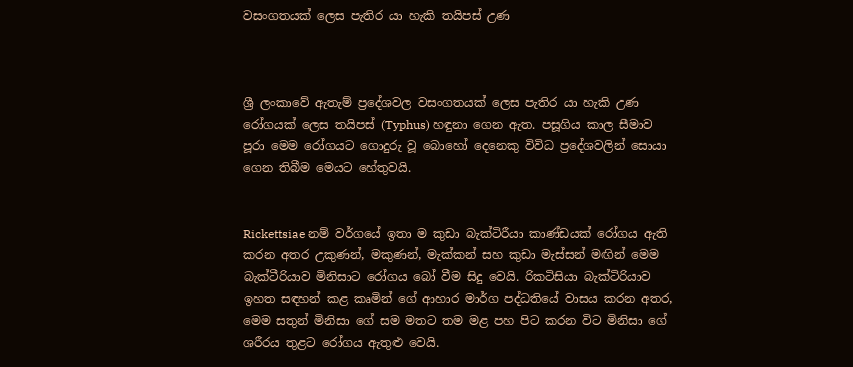වසංගතයක් ලෙස පැතිර යා හැකි තයිපස් උණ



ශ්‍රී ලංකාවේ ඇතැම් ප්‍රදේශවල වසංගතයක් ලෙස පැතිර යා හැකි උණ රෝගයක් ලෙස තයිපස් (Typhus) හඳුනා ගෙන ඇත. පසූගිය කාල සීමාව පූරා මෙම රෝගයට ගොදුරු වූ බොහෝ දෙනෙකු විවිධ ප්‍රදේශවලින් සොයා ගෙන තිබීම මෙයට හේතුවයි.


Rickettsiae නම් වර්ගයේ ඉතා ම කුඩා බැක්ටිරීයා කාණ්ඩයක් රෝගය ඇති කරන අතර උකුණන්, මකුණන්, මැක්කන් සහ කුඩා මැස්සන් මඟින් මෙම බැක්ටීරියාව මිනිසාට රෝගය බෝ වීම සිදු වෙයි. රිකටිසියා බැක්ටිරියාව ඉහත සඳහන් කළ කෘමින් ගේ ආහාර මාර්ග පද්ධතියේ වාසය කරන අතර, මෙම සතුන් මිනිසා ගේ සම මතට තම මළ පහ පිට කරන විට මිනිසා ගේ ශරීරය තුළට රෝගය ඇතුළු වෙයි.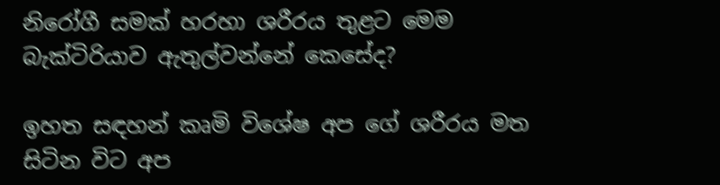නිරෝගී සමක් හරහා ශරීරය තුළට මෙම බැක්ටිරියාව ඇතුල්වන්නේ කෙසේද?

ඉහත සඳහන් කෘමි විශේෂ අප ගේ ශරීරය මත සිටින විට අප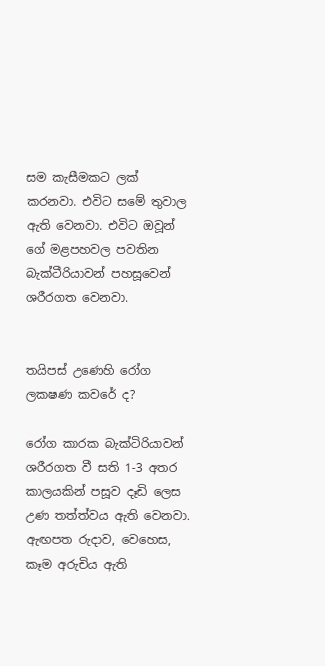සම කැසීමකට ලක් කරනවා. එවිට සමේ තුවාල ඇති වෙනවා. එවිට ඔවූන් ගේ මළපහවල පවතින බැක්ටීරියාවන් පහසූවෙන් ශරීරගත වෙනවා.


තයිපස් උණෙහි රෝග ලකෂණ කවරේ ද?

රෝග කාරක බැක්ටිරියාවන් ශරීරගත වී සති 1-3 අතර කාලයකින් පසූව දෑඩි ලෙස උණ තත්ත්වය ඇති වෙනවා. ඇඟපත රුදාව, වෙහෙස, කෑම අරුචිය ඇති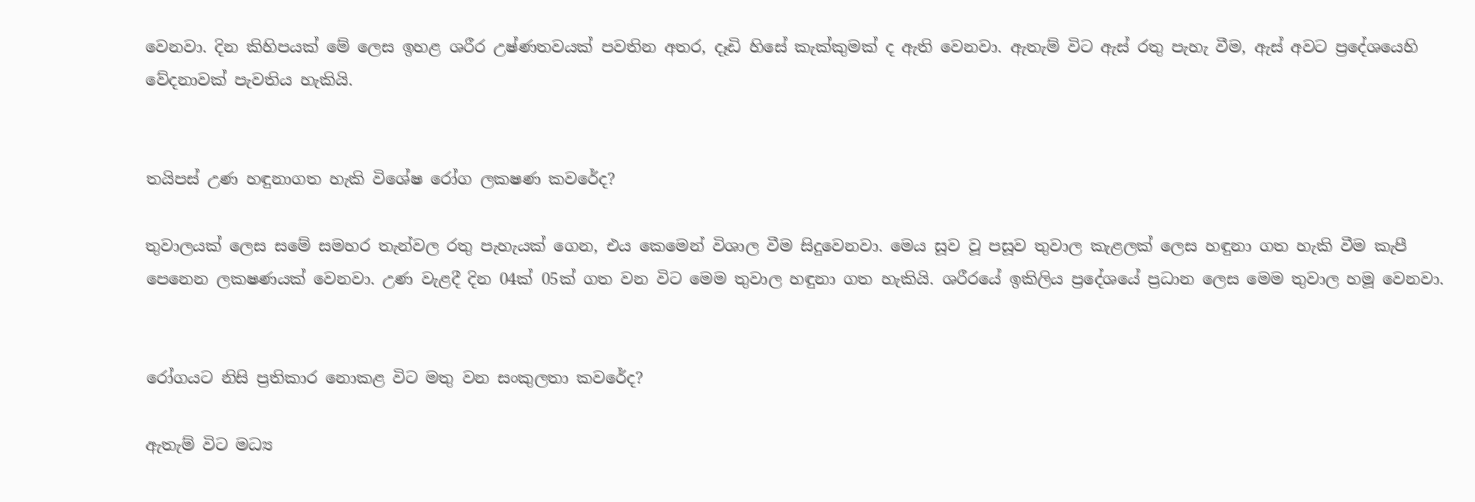වෙනවා. දින කිහිපයක් මේ ලෙස ඉහළ ශරීර උෂ්ණතවයක් පවතින අතර, දෑඩි හිසේ කැක්කුමක් ද ඇති වෙනවා. ඇතැම් විට ඇස් රතු පැහැ වීම, ඇස් අවට ප්‍රදේශයෙහි වේදනාවක් පැවතිය හැකියි.


තයිපස් උණ හඳුනාගත හැකි විශේෂ රෝග ලකෂණ කවරේද?

තුවාලයක් ලෙස සමේ සමහර තැන්වල රතු පැහැයක් ගෙන, එය කෙමෙන් විශාල වීම සිදුවෙනවා. මෙය සූව වූ පසූව තුවාල කැළලක් ලෙස හඳුනා ගත හැකි වීම කැපී පෙනෙන ලකෂණයක් වෙනවා. උණ වැළදී දින 04ක් 05ක් ගත වන විට මෙම තුවාල හඳුනා ගත හැකියි. ශරීරයේ ඉකිලිය ප්‍රදේශයේ ප්‍රධාන ලෙස මෙම තුවාල හමූ වෙනවා.


රෝගයට නිසි ප්‍රතිකාර නොකළ විට මතු වන සංකුලතා කවරේද?

ඇතැම් විට මධ්‍ය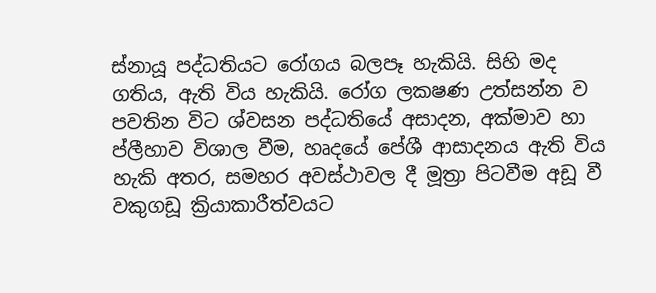ස්නායූ පද්ධතියට රෝගය බලපෑ හැකියි. සිහි මද ගතිය, ඇති විය හැකියි. රෝග ලකෂණ උත්සන්න ව පවතින විට ශ්වසන පද්ධතියේ අසාදන, අක්මාව හා ප්ලීහාව විශාල වීම, හෘදයේ පේශී ආසාදනය ඇති විය හැකි අතර, සමහර අවස්ථාවල දී මූත්‍රා පිටවීම අඩූ වී වකුගඩූ ක්‍රියාකාරීත්වයට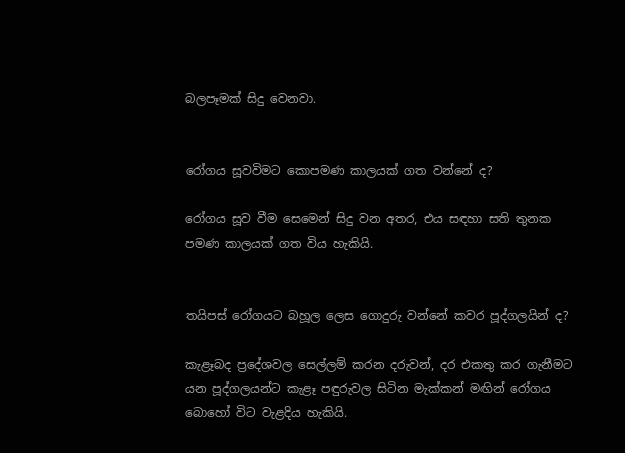බලපෑමක් සිදු වෙනවා.


රෝගය සූවවිමට කොපමණ කාලයක් ගත වන්නේ ද?

රෝගය සූව වීම සෙමෙන් සිදු වන අතර, එය සඳහා සති තුනක පමණ කාලයක් ගත විය හැකියි.


තයිපස් රෝගයට බහූල ලෙස ගොදුරු වන්නේ කවර පූද්ගලයින් ද?

කැළෑබද ප්‍රදේශවල සෙල්ලම් කරන දරුවන්, දර එකතු කර ගැනීමට යන පූද්ගලයන්ට කැළෑ පඳුරුවල සිටින මැක්කන් මඟින් රෝගය බොහෝ විට වැළදිය හැකියි.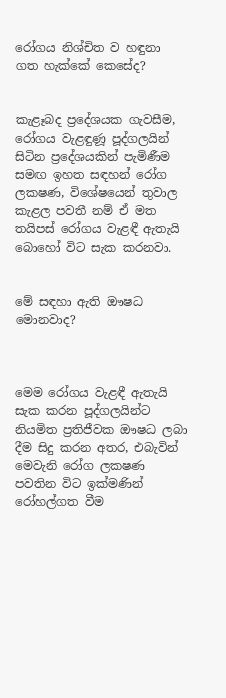රෝගය නිශ්චිත ව හඳුනා ගත හැක්කේ කෙසේද?


කැළෑබද ප්‍රදේශයක ගැවසීම, රෝගය වැළඳුණූ පූද්ගලයින් සිටින ප්‍රදේශයකින් පැමිණීම සමඟ ඉහත සඳහන් රෝග ලකෂණ, විශේෂයෙන් තුවාල කැළල පවතී නම් ඒ මත තයිපස් රෝගය වැළඳී ඇතැයි බොහෝ විට සැක කරනවා.


මේ සඳහා ඇති ඖෂධ මොනවාද?



මෙම රෝගය වැළඳී ඇතැයි සැක කරන පූද්ගලයින්ට නියමිත ප්‍රතිජීවක ඖෂධ ලබා දීම සිදු කරන අතර, එබැවින් මෙවැනි රෝග ලකෂණ පවතින විට ඉක්මණින් රෝහල්ගත වීම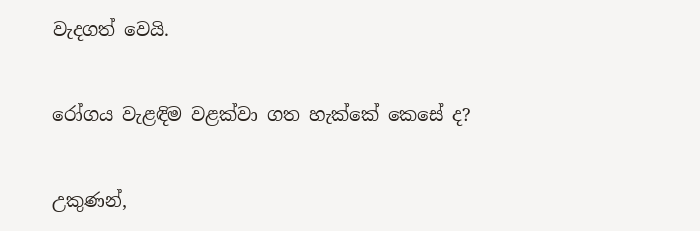වැදගත් වෙයි.


රෝගය වැළඳිම වළක්වා ගත හැක්කේ කෙසේ ද?


උකුණන්,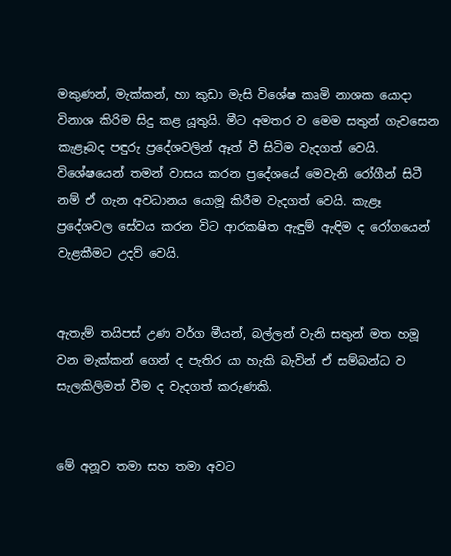මකුණන්, මැක්කන්, හා කුඩා මැසි විශේෂ කෘමි නාශක යොදා විනාශ කිරිම සිදු කළ යූතුයි. මීට අමතර ව මෙම සතුන් ගැවසෙන කැළෑබද පඳුරු ප්‍රදේශවලින් ඈත් වී සිටිම වැදගත් වෙයි. විශේෂයෙන් තමන් වාසය කරන ප්‍රදේශයේ මෙවැනි රෝගීන් සිටී නම් ඒ ගැන අවධානය යොමූ කිරීම වැදගත් වෙයි. කැළෑ ප්‍රදේශවල සේවය කරන විට ආරකෂිත ඇඳුම් ඇඳිම ද රෝගයෙන් වැළකීමට උදව් වෙයි.


ඇතැම් තයිපස් උණ වර්ග මීයන්, බල්ලන් වැනි සතුන් මත හමූ වන මැක්කන් ගෙන් ද පැතිර යා හැකි බැවින් ඒ සම්බන්ධ ව සැලකිලිමත් වීම ද වැදගත් කරුණකි.


මේ අනූව තමා සහ තමා අවට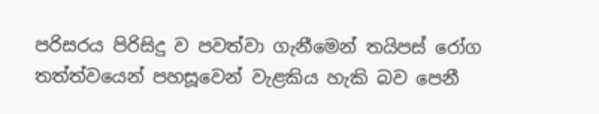පරිසරය පිරිසිදු ව පවත්වා ගැනීමෙන් තයිපස් රෝග තත්ත්වයෙන් පහසූවෙන් වැළකිය හැකි බව පෙනී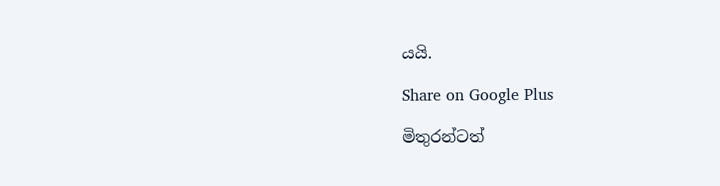යයි.

Share on Google Plus

මිතුරන්ටත්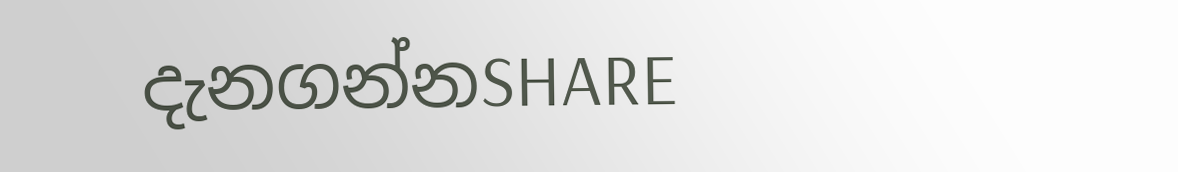දැනගන්නSHARE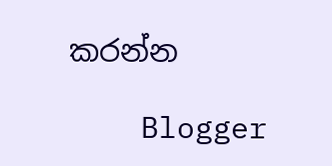කරන්න

    Blogger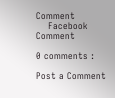Comment
    Facebook Comment

0 comments :

Post a Comment